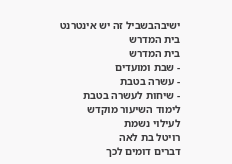ישיבהבשביל זה יש אינטרנט בית המדרש
בית המדרש
- שבת ומועדים
- עשרה בטבת
- שיחות לעשרה בטבת
לימוד השיעור מוקדש לעילוי נשמת
רויטל בת לאה
דברים דומים לכך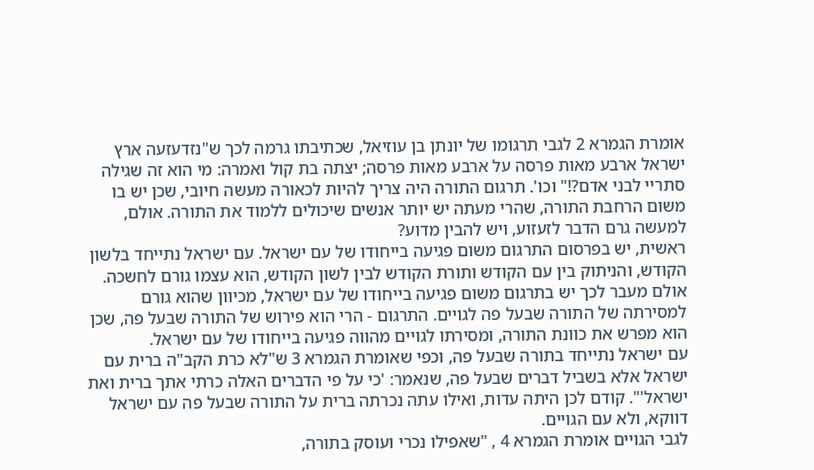אומרת הגמרא 2 לגבי תרגומו של יונתן בן עוזיאל, שכתיבתו גרמה לכך ש"נזדעזעה ארץ ישראל ארבע מאות פרסה על ארבע מאות פרסה; יצתה בת קול ואמרה: מי הוא זה שגילה סתריי לבני אדם?!" וכו'. תרגום התורה היה צריך להיות לכאורה מעשה חיובי, שכן יש בו משום הרחבת התורה, שהרי מעתה יש יותר אנשים שיכולים ללמוד את התורה. אולם, למעשה גרם הדבר לזעזוע, ויש להבין מדוע?
ראשית, יש בפרסום התרגום משום פגיעה בייחודו של עם ישראל. עם ישראל נתייחד בלשון הקודש, והניתוק בין עם הקודש ותורת הקודש לבין לשון הקודש, הוא עצמו גורם לחשכה. אולם מעבר לכך יש בתרגום משום פגיעה בייחודו של עם ישראל, מכיוון שהוא גורם למסירתה של התורה שבעל פה לגויים. התרגום - הרי הוא פירוש של התורה שבעל פה, שכן הוא מפרש את כוונת התורה, ומסירתו לגויים מהווה פגיעה בייחודו של עם ישראל.
עם ישראל נתייחד בתורה שבעל פה, וכפי שאומרת הגמרא 3 ש"לא כרת הקב"ה ברית עם ישראל אלא בשביל דברים שבעל פה, שנאמר: 'כי על פי הדברים האלה כרתי אתך ברית ואת ישראל'". קודם לכן היתה עדות, ואילו עתה נכרתה ברית על התורה שבעל פה עם ישראל דווקא, ולא עם הגויים.
לגבי הגויים אומרת הגמרא 4 , "שאפילו נכרי ועוסק בתורה,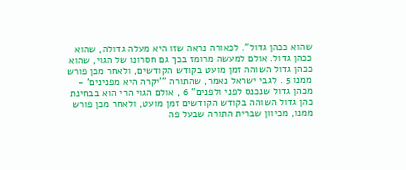שהוא ככהן גדול". לכאורה נראה שזו היא מעלה גדולה, שהוא ככהן גדול. אולם למעשה מרומז בכך גם חסרונו של הגוי, שהוא ככהן גדול השוהה זמן מועט בקודש הקודשים, ולאחר מכן פורש ממנו 5 . לגבי ישראל נאמר, שהתורה "'יקרה היא מפנינים' - מכהן גדול שנכנס לפני ולפנים" 6 , אולם הגוי הרי הוא בבחינת כהן גדול השוהה בקודש הקודשים זמן מועט, ולאחר מכן פורש ממנו, מכיוון שברית התורה שבעל פה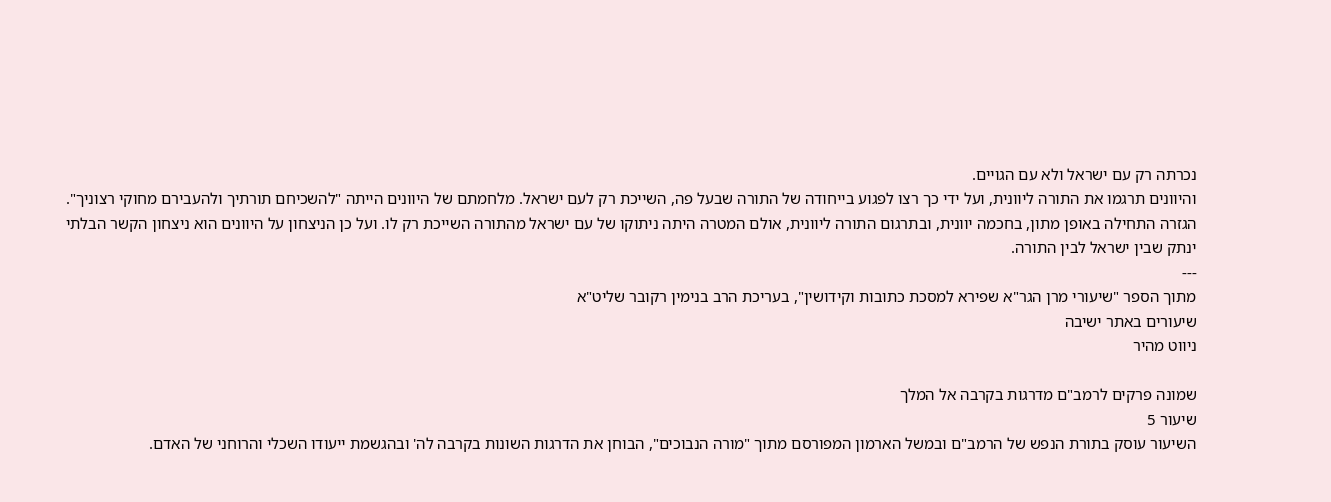נכרתה רק עם ישראל ולא עם הגויים.
והיוונים תרגמו את התורה ליוונית, ועל ידי כך רצו לפגוע בייחודה של התורה שבעל פה, השייכת רק לעם ישראל. מלחמתם של היוונים הייתה "להשכיחם תורתיך ולהעבירם מחוקי רצוניך". הגזרה התחילה באופן מתון, בחכמה יוונית, ובתרגום התורה ליוונית, אולם המטרה היתה ניתוקו של עם ישראל מהתורה השייכת רק לו. ועל כן הניצחון על היוונים הוא ניצחון הקשר הבלתי ינתק שבין ישראל לבין התורה.
---
מתוך הספר "שיעורי מרן הגר"א שפירא למסכת כתובות וקידושין", בעריכת הרב בנימין רקובר שליט"א
שיעורים באתר ישיבה
ניווט מהיר

שמונה פרקים לרמב"ם מדרגות בקרבה אל המלך
שיעור 5
השיעור עוסק בתורת הנפש של הרמב"ם ובמשל הארמון המפורסם מתוך "מורה הנבוכים", הבוחן את הדרגות השונות בקרבה לה' ובהגשמת ייעודו השכלי והרוחני של האדם.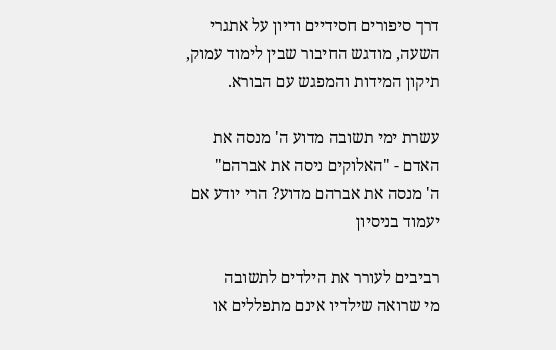דרך סיפורים חסידיים ודיון על אתגרי השעה, מודגש החיבור שבין לימוד עמוק, תיקון המידות והמפגש עם הבורא.

עשרת ימי תשובה מדוע ה' מנסה את האדם - "האלוקים ניסה את אברהם"
ה' מנסה את אברהם מדוע? הרי יודע אם יעמוד בניסיון

רביבים לעורר את הילדים לתשובה
מי שרואה שילדיו אינם מתפללים או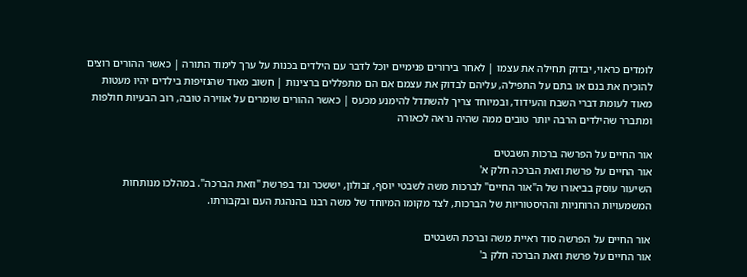לומדים כראוי, יבדוק תחילה את עצמו | לאחר בירורים פנימיים יוכל לדבר עם הילדים בכנות על ערך לימוד התורה | כאשר ההורים רוצים להוכיח את בנם או בתם על התפילה, עליהם לבדוק את עצמם אם הם מתפללים ברצינות | חשוב מאוד שהנזיפות בילדים יהיו מעטות מאוד לעומת דברי השבח והעידוד, ובמיוחד צריך להשתדל להימנע מכעס | כאשר ההורים שומרים על אווירה טובה, רוב הבעיות חולפות ומתברר שהילדים הרבה יותר טובים ממה שהיה נראה לכאורה

אור החיים על הפרשה ברכות השבטים
אור החיים על פרשת וזאת הברכה חלק א'
השיעור עוסק בביאורו של ה"אור החיים" לברכות משה לשבטי יוסף, זבולון, יששכר וגד בפרשת "וזאת הברכה". במהלכו מנותחות המשמעויות הרוחניות וההיסטוריות של הברכות, לצד מקומו המיוחד של משה רבנו בהנהגת העם ובקבורתו.

אור החיים על הפרשה סוד ראיית משה וברכת השבטים
אור החיים על פרשת וזאת הברכה חלק ב'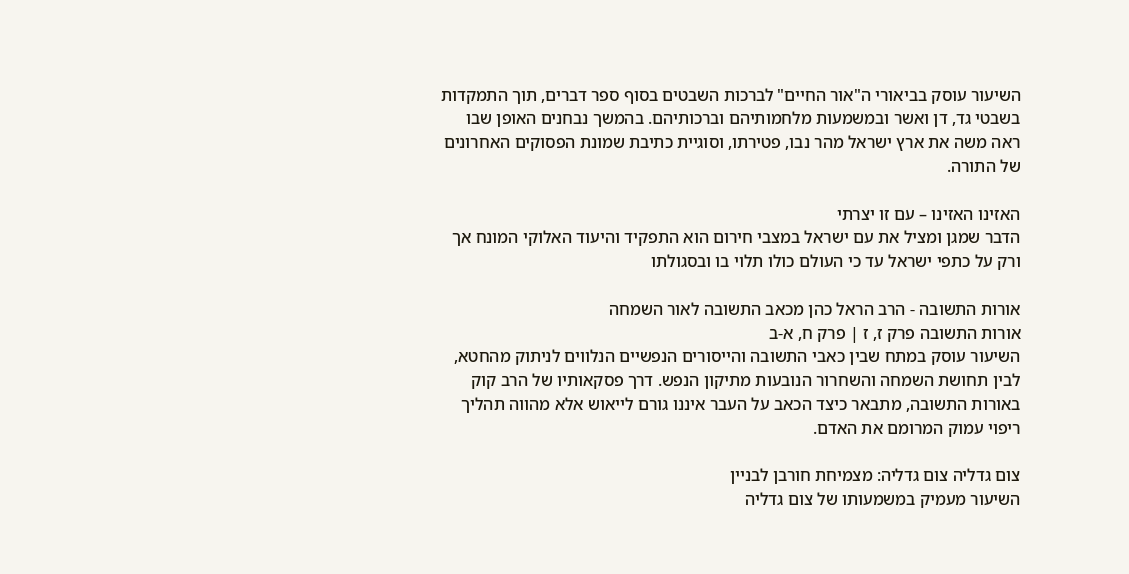השיעור עוסק בביאורי ה"אור החיים" לברכות השבטים בסוף ספר דברים, תוך התמקדות בשבטי גד, דן ואשר ובמשמעות מלחמותיהם וברכותיהם. בהמשך נבחנים האופן שבו ראה משה את ארץ ישראל מהר נבו, פטירתו, וסוגיית כתיבת שמונת הפסוקים האחרונים של התורה.

האזינו האזינו – עם זו יצרתי
הדבר שמגן ומציל את עם ישראל במצבי חירום הוא התפקיד והיעוד האלוקי המונח אך ורק על כתפי ישראל עד כי העולם כולו תלוי בו ובסגולתו

אורות התשובה - הרב הראל כהן מכאב התשובה לאור השמחה
אורות התשובה פרק ז, ז | פרק ח, א-ב
השיעור עוסק במתח שבין כאבי התשובה והייסורים הנפשיים הנלווים לניתוק מהחטא, לבין תחושת השמחה והשחרור הנובעות מתיקון הנפש. דרך פסקאותיו של הרב קוק באורות התשובה, מתבאר כיצד הכאב על העבר איננו גורם לייאוש אלא מהווה תהליך ריפוי עמוק המרומם את האדם.

צום גדליה צום גדליה: מצמיחת חורבן לבניין
השיעור מעמיק במשמעותו של צום גדליה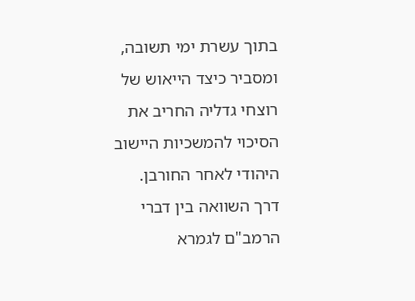בתוך עשרת ימי תשובה, ומסביר כיצד הייאוש של רוצחי גדליה החריב את הסיכוי להמשכיות היישוב היהודי לאחר החורבן. דרך השוואה בין דברי הרמב"ם לגמרא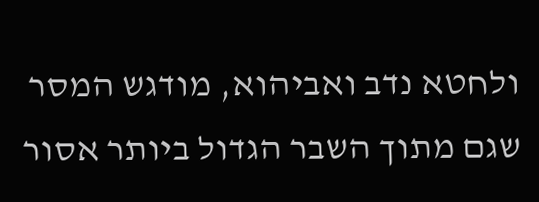ולחטא נדב ואביהוא, מודגש המסר שגם מתוך השבר הגדול ביותר אסור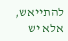להתייאש, אלא יש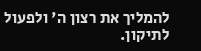להמליך את רצון ה' ולפעול לתיקון.